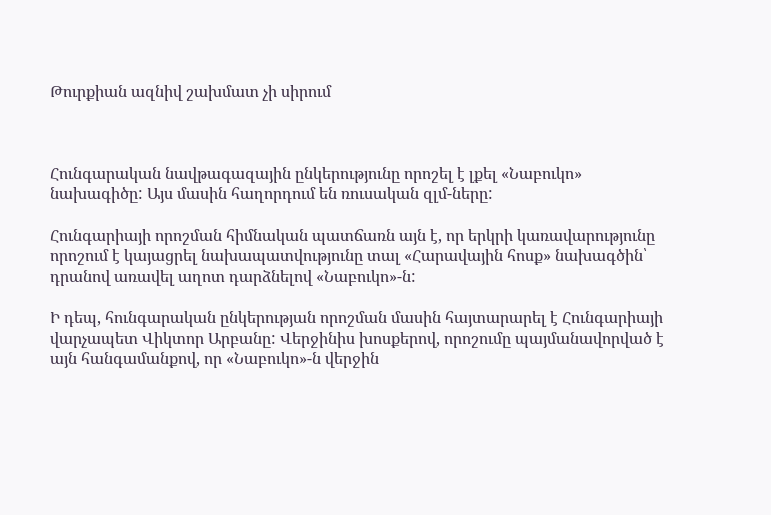Թուրքիան ազնիվ շախմատ չի սիրում



Հունգարական նավթագազային ընկերությունը որոշել է լքել «Նաբուկո» նախագիծը: Այս մասին հաղորդում են ռուսական զլմ-ները:

Հունգարիայի որոշման հիմնական պատճառն այն է, որ երկրի կառավարությունը որոշում է կայացրել նախապատվությունը տալ «Հարավային հոսք» նախագծին՝ դրանով առավել աղոտ դարձնելով «Նաբուկո»-ն:

Ի դեպ, հունգարական ընկերության որոշման մասին հայտարարել է Հունգարիայի վարչապետ Վիկտոր Արբանը: Վերջինիս խոսքերով, որոշումը պայմանավորված է այն հանգամանքով, որ «Նաբուկո»-ն վերջին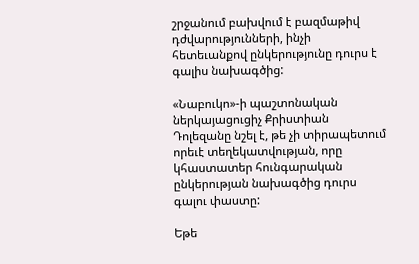շրջանում բախվում է բազմաթիվ դժվարությունների, ինչի հետեւանքով ընկերությունը դուրս է գալիս նախագծից:

«Նաբուկո»-ի պաշտոնական ներկայացուցիչ Քրիստիան Դոլեզանը նշել է, թե չի տիրապետում որեւէ տեղեկատվության, որը կհաստատեր հունգարական ընկերության նախագծից դուրս գալու փաստը:

Եթե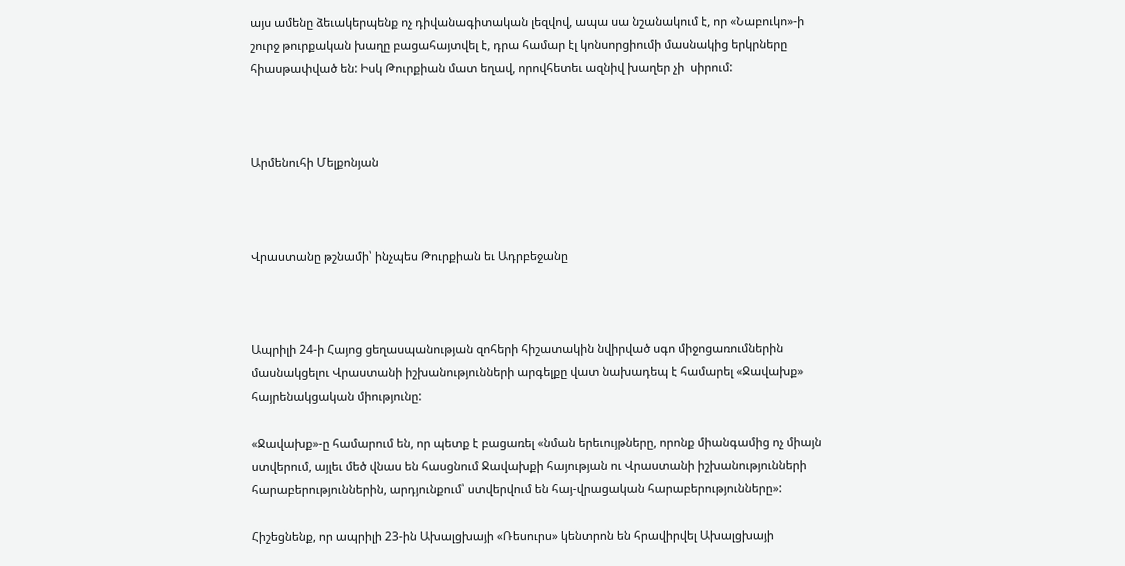այս ամենը ձեւակերպենք ոչ դիվանագիտական լեզվով, ապա սա նշանակում է, որ «Նաբուկո»-ի շուրջ թուրքական խաղը բացահայտվել է, դրա համար էլ կոնսորցիումի մասնակից երկրները հիասթափված են: Իսկ Թուրքիան մատ եղավ, որովհետեւ ազնիվ խաղեր չի  սիրում:



Արմենուհի Մելքոնյան



Վրաստանը թշնամի՝ ինչպես Թուրքիան եւ Ադրբեջանը



Ապրիլի 24-ի Հայոց ցեղասպանության զոհերի հիշատակին նվիրված սգո միջոցառումներին մասնակցելու Վրաստանի իշխանությունների արգելքը վատ նախադեպ է համարել «Ջավախք» հայրենակցական միությունը:

«Ջավախք»-ը համարում են, որ պետք է բացառել «նման երեւույթները, որոնք միանգամից ոչ միայն ստվերում, այլեւ մեծ վնաս են հասցնում Ջավախքի հայության ու Վրաստանի իշխանությունների հարաբերություններին, արդյունքում՝ ստվերվում են հայ-վրացական հարաբերությունները»:

Հիշեցնենք, որ ապրիլի 23-ին Ախալցխայի «Ռեսուրս» կենտրոն են հրավիրվել Ախալցխայի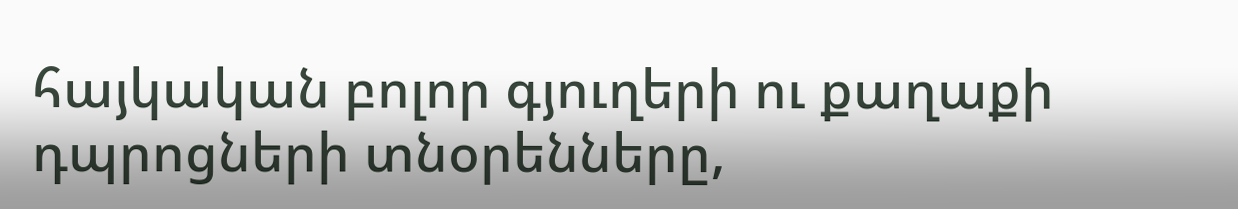հայկական բոլոր գյուղերի ու քաղաքի դպրոցների տնօրենները,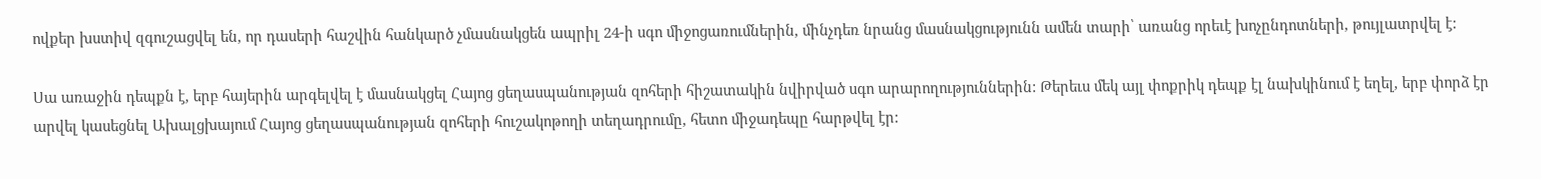ովքեր խստիվ զգուշացվել են, որ դասերի հաշվին հանկարծ չմասնակցեն ապրիլ 24-ի սգո միջոցառումներին, մինչդեռ նրանց մասնակցությունն ամեն տարի՝ առանց որեւէ խոչընդոտների, թույլատրվել է:

Սա առաջին դեպքն է, երբ հայերին արգելվել է մասնակցել Հայոց ցեղասպանության զոհերի հիշատակին նվիրված սգո արարողություններին: Թերեւս մեկ այլ փոքրիկ դեպք էլ նախկինում է եղել, երբ փորձ էր արվել կասեցնել Ախալցխայում Հայոց ցեղասպանության զոհերի հուշակոթողի տեղադրումը, հետո միջադեպը հարթվել էր: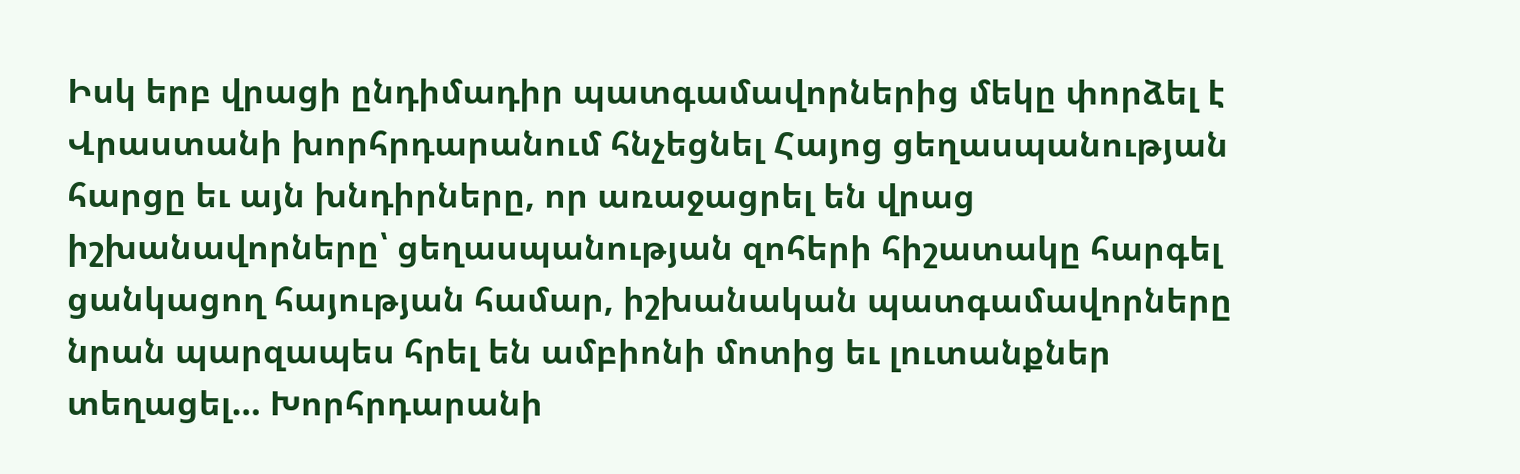Իսկ երբ վրացի ընդիմադիր պատգամավորներից մեկը փորձել է Վրաստանի խորհրդարանում հնչեցնել Հայոց ցեղասպանության հարցը եւ այն խնդիրները, որ առաջացրել են վրաց իշխանավորները՝ ցեղասպանության զոհերի հիշատակը հարգել ցանկացող հայության համար, իշխանական պատգամավորները նրան պարզապես հրել են ամբիոնի մոտից եւ լուտանքներ տեղացել… Խորհրդարանի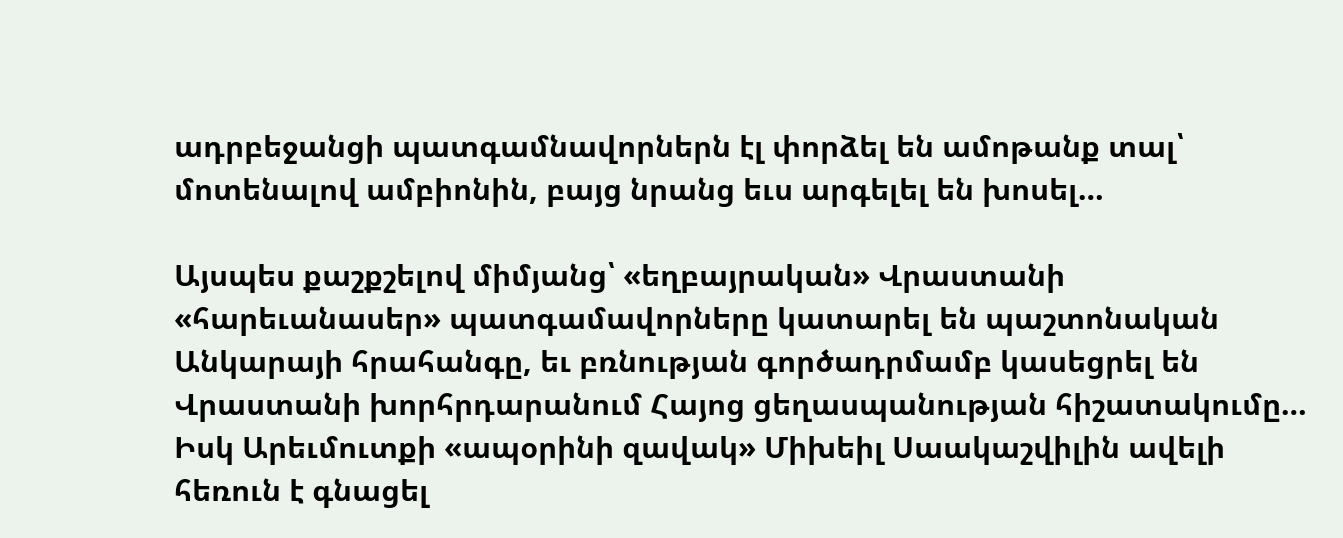ադրբեջանցի պատգամնավորներն էլ փորձել են ամոթանք տալ՝ մոտենալով ամբիոնին, բայց նրանց եւս արգելել են խոսել…

Այսպես քաշքշելով միմյանց՝ «եղբայրական» Վրաստանի «հարեւանասեր» պատգամավորները կատարել են պաշտոնական Անկարայի հրահանգը, եւ բռնության գործադրմամբ կասեցրել են Վրաստանի խորհրդարանում Հայոց ցեղասպանության հիշատակումը… Իսկ Արեւմուտքի «ապօրինի զավակ» Միխեիլ Սաակաշվիլին ավելի հեռուն է գնացել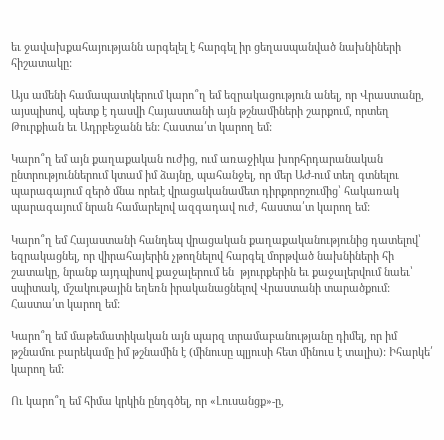եւ ջավախքահայությանն արգելել է հարգել իր ցեղասպանված նախնիների հիշատակը:

Այս ամենի համապատկերում կարո՞ղ եմ եզրակացություն անել, որ Վրաստանը, այսպիսով, պետք է դասվի Հայաստանի այն թշնամիների շարքում, որտեղ Թուրքիան եւ Ադրբեջանն են: Հաստա՛տ կարող եմ:

Կարո՞ղ եմ այն քաղաքական ուժից, ում առաջիկա խորհրդարանական ընտրություններում կտամ իմ ձայնը, պահանջել, որ մեր ԱԺ-ում տեղ գտնելու պարագայում զերծ մնա որեւէ վրացականամետ դիրքորոշումից՝ հակառակ պարագայում նրան համարելով ազգադավ ուժ, հաստա՛տ կարող եմ:

Կարո՞ղ եմ Հայաստանի հանդեպ վրացական քաղաքականությունից դատելով՝ եզրակացնել, որ վիրահայերին չթողնելով հարգել մորթված նախնիների հի
շատակը, նրանք այդպիսով քաջալերում են  թյուրքերին եւ քաջալերվում նաեւ՝ սպիտակ, մշակութային եղեռն իրականացնելով Վրաստանի տարածքում: Հաստա՛տ կարող եմ:

Կարո՞ղ եմ մաթեմատիկական այն պարզ տրամաբանությանը դիմել, որ իմ թշնամու բարեկամը իմ թշնամին է (մինուսը պլյուսի հետ մինուս է տալիս): Իհարկե՛ կարող եմ:

Ու կարո՞ղ եմ հիմա կրկին ընդգծել, որ «Լուսանցք»-ը,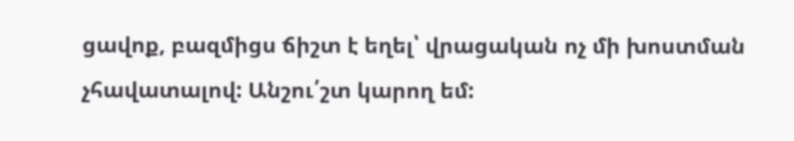ցավոք, բազմիցս ճիշտ է եղել՝ վրացական ոչ մի խոստման չհավատալով: Անշու՛շտ կարող եմ: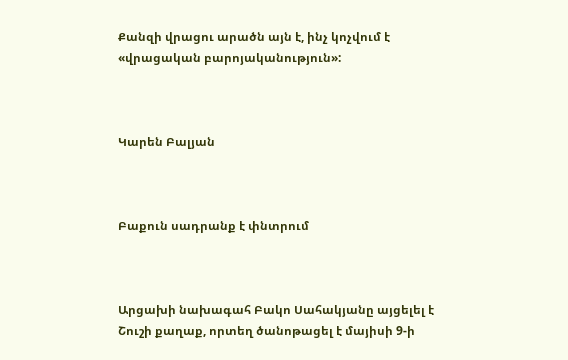Քանզի վրացու արածն այն է, ինչ կոչվում է «վրացական բարոյականություն»:



Կարեն Բալյան



Բաքուն սադրանք է փնտրում



Արցախի նախագահ Բակո Սահակյանը այցելել է Շուշի քաղաք, որտեղ ծանոթացել է մայիսի 9-ի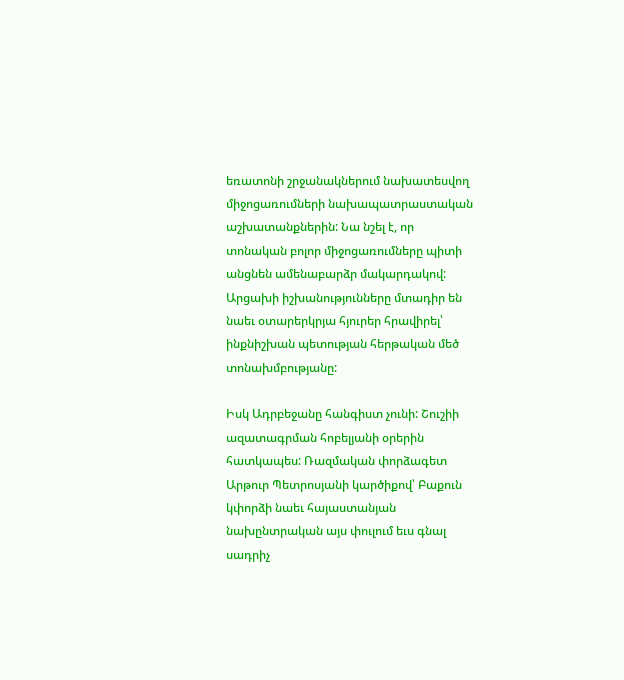եռատոնի շրջանակներում նախատեսվող միջոցառումների նախապատրաստական աշխատանքներին: Նա նշել է, որ տոնական բոլոր միջոցառումները պիտի անցնեն ամենաբարձր մակարդակով: Արցախի իշխանությունները մտադիր են նաեւ օտարերկրյա հյուրեր հրավիրել՝ ինքնիշխան պետության հերթական մեծ տոնախմբությանը:

Իսկ Ադրբեջանը հանգիստ չունի: Շուշիի ազատագրման հոբելյանի օրերին հատկապես: Ռազմական փորձագետ Արթուր Պետրոսյանի կարծիքով՝ Բաքուն կփորձի նաեւ հայաստանյան նախընտրական այս փուլում եւս գնալ սադրիչ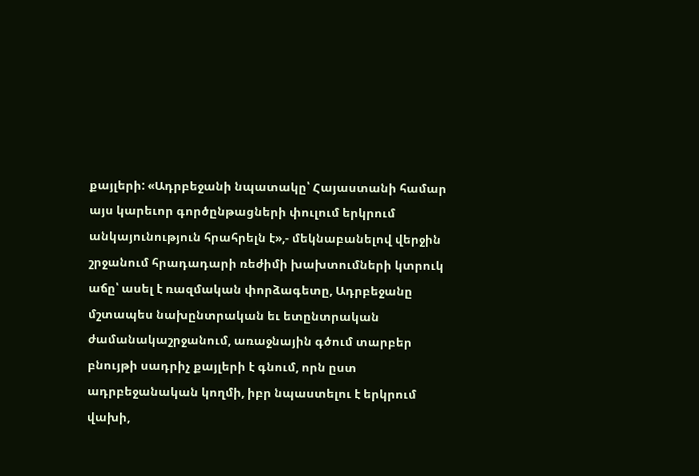քայլերի: «Ադրբեջանի նպատակը՝ Հայաստանի համար այս կարեւոր գործընթացների փուլում երկրում անկայունություն հրահրելն է»,- մեկնաբանելով վերջին շրջանում հրադադարի ռեժիմի խախտումների կտրուկ աճը՝ ասել է ռազմական փորձագետը, Ադրբեջանը մշտապես նախընտրական եւ ետընտրական ժամանակաշրջանում, առաջնային գծում տարբեր բնույթի սադրիչ քայլերի է գնում, որն ըստ ադրբեջանական կողմի, իբր նպաստելու է երկրում վախի,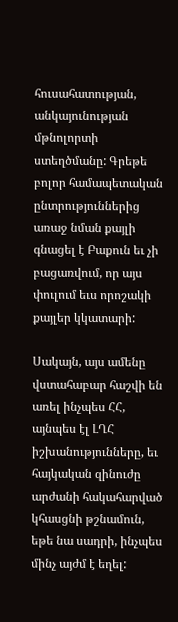հուսահատության, անկայունության մթնոլորտի ստեղծմանը: Գրեթե բոլոր համապետական ընտրություններից առաջ նման քայլի գնացել է Բաքուն եւ չի բացառվում, որ այս փուլում եւս որոշակի քայլեր կկատարի:

Սակայն, այս ամենը վստահաբար հաշվի են առել ինչպես ՀՀ, այնպես էլ ԼՂՀ իշխանությունները, եւ հայկական զինուժը արժանի հակահարված կհասցնի թշնամուն, եթե նա սադրի, ինչպես մինչ այժմ է եղել: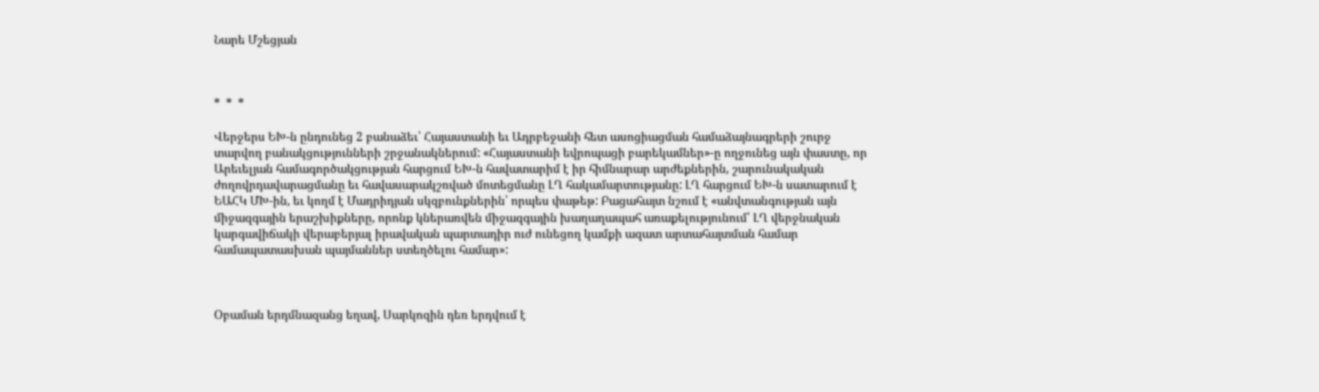Նարե Մշեցյան



*  *  *

Վերջերս ԵԽ-ն ընդունեց 2 բանաձեւ՝ Հայաստանի եւ Ադրբեջանի հետ ասոցիացման համաձայնագրերի շուրջ տարվող բանակցությունների շրջանակներում: «Հայաստանի եվրոպացի բարեկամներ»-ը ողջունեց այն փաստը, որ Արեւելյան համագործակցության հարցում ԵԽ-ն հավատարիմ է իր հիմնարար արժեքներին, շարունակական ժողովրդավարացմանը եւ հավասարակշռված մոտեցմանը ԼՂ հակամարտությանը: ԼՂ հարցում ԵԽ-ն սատարում է ԵԱՀԿ ՄԽ-ին, եւ կողմ է Մադրիդյան սկզբունքներին՝ որպես փաթեթ: Բացահայտ նշում է «անվտանգության այն միջազգային երաշխիքները, որոնք կներառվեն միջազգային խաղաղապահ առաքելությունում՝ ԼՂ վերջնական կարգավիճակի վերաբերյալ իրավական պարտադիր ուժ ունեցող կամքի ազատ արտահայտման համար համապատասխան պայմաններ ստեղծելու համար»:



Օբաման երդմնազանց եղավ, Սարկոզին դեռ երդվում է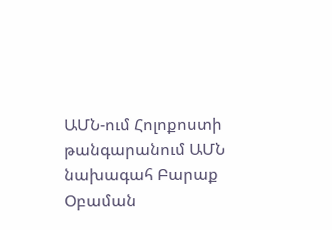ԱՄՆ-ում Հոլոքոստի թանգարանում ԱՄՆ նախագահ Բարաք Օբաման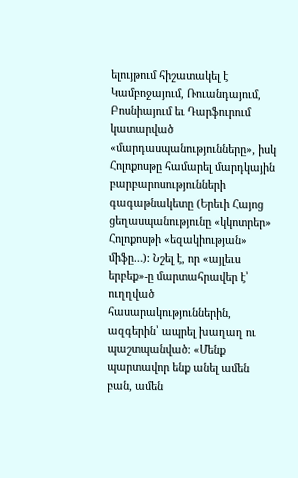ելույթում հիշատակել է Կամբոջայում, Ռուանդայում, Բոսնիայում եւ Դարֆուրում կատարված «մարդասպանությունները», իսկ Հոլոքոսթը համարել մարդկային բարբարոսությունների գագաթնակետը (Երեւի Հայոց ցեղասպանությունը «կկոտրեր» Հոլոքոսթի «եզակիության» միֆը…): Նշել է, որ «այլեւս երբեք»-ը մարտահրավեր է՝ ուղղված հասարակություններին, ազգերին՝ ապրել խաղաղ ու պաշտպանված: «Մենք պարտավոր ենք անել ամեն բան, ամեն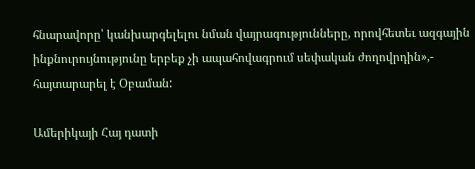հնարավորը՝ կանխարգելելու նման վայրագությունները, որովհետեւ ազգային ինքնուրույնությունը երբեք չի ապահովագրում սեփական ժողովրդին»,- հայտարարել է Օբաման:

Ամերիկայի Հայ դատի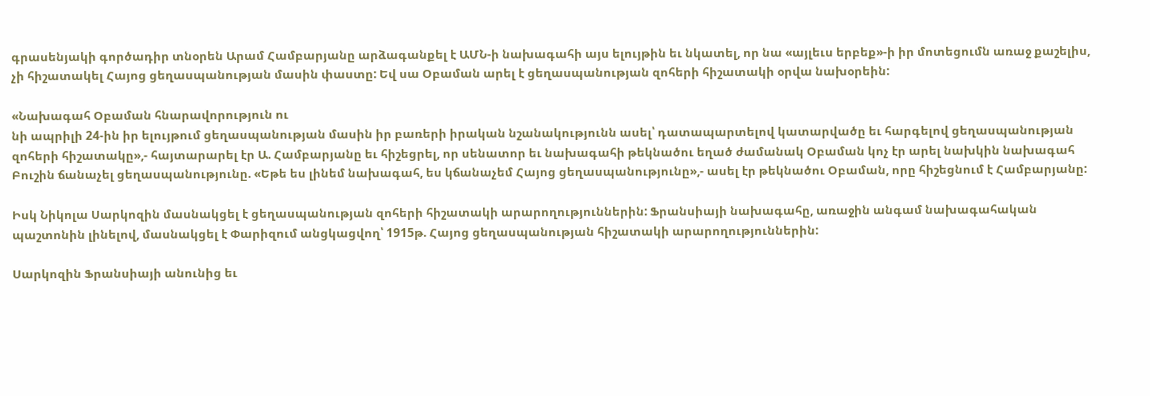գրասենյակի գործադիր տնօրեն Արամ Համբարյանը արձագանքել է ԱՄՆ-ի նախագահի այս ելույթին եւ նկատել, որ նա «այլեւս երբեք»-ի իր մոտեցումն առաջ քաշելիս, չի հիշատակել Հայոց ցեղասպանության մասին փաստը: Եվ սա Օբաման արել է ցեղասպանության զոհերի հիշատակի օրվա նախօրեին:

«Նախագահ Օբաման հնարավորություն ու
նի ապրիլի 24-ին իր ելույթում ցեղասպանության մասին իր բառերի իրական նշանակությունն ասել՝ դատապարտելով կատարվածը եւ հարգելով ցեղասպանության զոհերի հիշատակը»,- հայտարարել էր Ա. Համբարյանը եւ հիշեցրել, որ սենատոր եւ նախագահի թեկնածու եղած ժամանակ Օբաման կոչ էր արել նախկին նախագահ Բուշին ճանաչել ցեղասպանությունը. «Եթե ես լինեմ նախագահ, ես կճանաչեմ Հայոց ցեղասպանությունը»,- ասել էր թեկնածու Օբաման, որը հիշեցնում է Համբարյանը:

Իսկ Նիկոլա Սարկոզին մասնակցել է ցեղասպանության զոհերի հիշատակի արարողություններին: Ֆրանսիայի նախագահը, առաջին անգամ նախագահական պաշտոնին լինելով, մասնակցել է Փարիզում անցկացվող՝ 1915թ. Հայոց ցեղասպանության հիշատակի արարողություններին:

Սարկոզին Ֆրանսիայի անունից եւ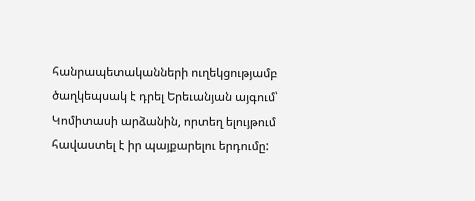հանրապետականների ուղեկցությամբ ծաղկեպսակ է դրել Երեւանյան այգում՝ Կոմիտասի արձանին, որտեղ ելույթում հավաստել է իր պայքարելու երդումը: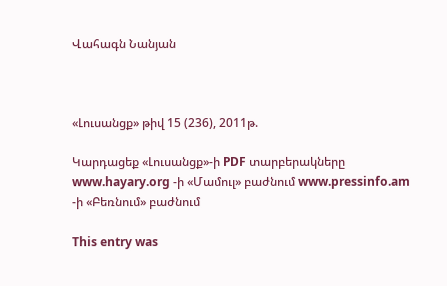Վահագն Նանյան



«Լուսանցք» թիվ 15 (236), 2011թ.

Կարդացեք «Լուսանցք»-ի PDF տարբերակները www.hayary.org -ի «Մամուլ» բաժնում www.pressinfo.am -ի «Բեռնում» բաժնում

This entry was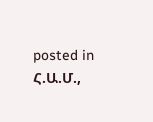posted in Հ.Ա.Մ.,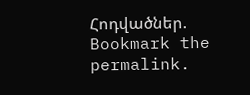Հոդվածներ. Bookmark the permalink.